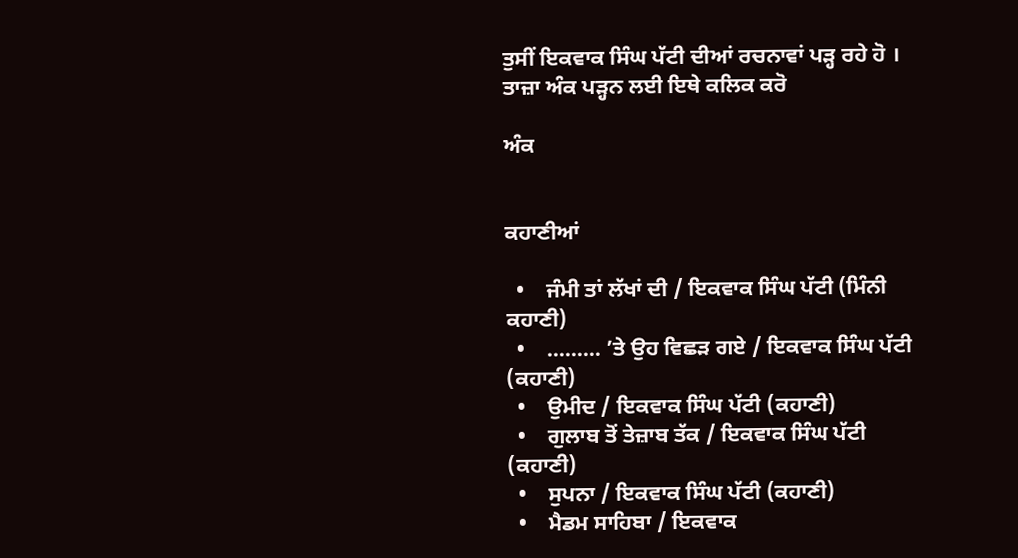ਤੁਸੀਂ ਇਕਵਾਕ ਸਿੰਘ ਪੱਟੀ ਦੀਆਂ ਰਚਨਾਵਾਂ ਪੜ੍ਹ ਰਹੇ ਹੋ । ਤਾਜ਼ਾ ਅੰਕ ਪੜ੍ਹਨ ਲਈ ਇਥੇ ਕਲਿਕ ਕਰੋ

ਅੰਕ


ਕਹਾਣੀਆਂ

  •    ਜੰਮੀ ਤਾਂ ਲੱਖਾਂ ਦੀ / ਇਕਵਾਕ ਸਿੰਘ ਪੱਟੀ (ਮਿੰਨੀ ਕਹਾਣੀ)
  •    ……… ’ਤੇ ਉਹ ਵਿਛੜ ਗਏ / ਇਕਵਾਕ ਸਿੰਘ ਪੱਟੀ (ਕਹਾਣੀ)
  •    ਉਮੀਦ / ਇਕਵਾਕ ਸਿੰਘ ਪੱਟੀ (ਕਹਾਣੀ)
  •    ਗੁਲਾਬ ਤੋਂ ਤੇਜ਼ਾਬ ਤੱਕ / ਇਕਵਾਕ ਸਿੰਘ ਪੱਟੀ (ਕਹਾਣੀ)
  •    ਸੁਪਨਾ / ਇਕਵਾਕ ਸਿੰਘ ਪੱਟੀ (ਕਹਾਣੀ)
  •    ਮੈਡਮ ਸਾਹਿਬਾ / ਇਕਵਾਕ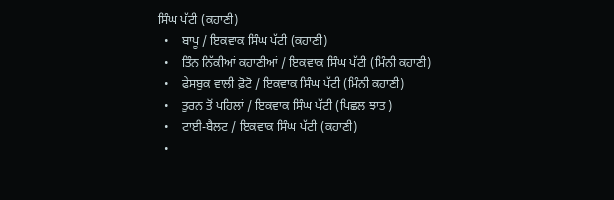ਸਿੰਘ ਪੱਟੀ (ਕਹਾਣੀ)
  •    ਬਾਪੂ / ਇਕਵਾਕ ਸਿੰਘ ਪੱਟੀ (ਕਹਾਣੀ)
  •    ਤਿੰਨ ਨਿੱਕੀਆਂ ਕਹਾਣੀਆਂ / ਇਕਵਾਕ ਸਿੰਘ ਪੱਟੀ (ਮਿੰਨੀ ਕਹਾਣੀ)
  •    ਫੇਸਬੁਕ ਵਾਲੀ ਫ਼ੋਟੋ / ਇਕਵਾਕ ਸਿੰਘ ਪੱਟੀ (ਮਿੰਨੀ ਕਹਾਣੀ)
  •    ਤੁਰਨ ਤੋਂ ਪਹਿਲਾਂ / ਇਕਵਾਕ ਸਿੰਘ ਪੱਟੀ (ਪਿਛਲ ਝਾਤ )
  •    ਟਾਈ-ਬੈਲਟ / ਇਕਵਾਕ ਸਿੰਘ ਪੱਟੀ (ਕਹਾਣੀ)
  •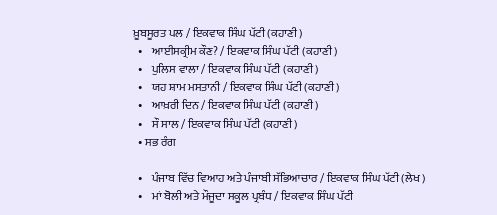ਖ਼ੂਬਸੂਰਤ ਪਲ / ਇਕਵਾਕ ਸਿੰਘ ਪੱਟੀ (ਕਹਾਣੀ)
  •    ਆਈਸਕ੍ਰੀਮ ਕੌਣ? / ਇਕਵਾਕ ਸਿੰਘ ਪੱਟੀ (ਕਹਾਣੀ)
  •    ਪੁਲਿਸ ਵਾਲਾ / ਇਕਵਾਕ ਸਿੰਘ ਪੱਟੀ (ਕਹਾਣੀ)
  •    ਯਹ ਸ਼ਾਮ ਮਸਤਾਨੀ / ਇਕਵਾਕ ਸਿੰਘ ਪੱਟੀ (ਕਹਾਣੀ)
  •    ਆਖ਼ਰੀ ਦਿਨ / ਇਕਵਾਕ ਸਿੰਘ ਪੱਟੀ (ਕਹਾਣੀ)
  •    ਸੌ ਸਾਲ / ਇਕਵਾਕ ਸਿੰਘ ਪੱਟੀ (ਕਹਾਣੀ)
  • ਸਭ ਰੰਗ

  •    ਪੰਜਾਬ ਵਿੱਚ ਵਿਆਹ ਅਤੇ ਪੰਜਾਬੀ ਸੱਭਿਆਚਾਰ / ਇਕਵਾਕ ਸਿੰਘ ਪੱਟੀ (ਲੇਖ )
  •    ਮਾਂ ਬੋਲੀ ਅਤੇ ਮੌਜੂਦਾ ਸਕੂਲ ਪ੍ਰਬੰਧ / ਇਕਵਾਕ ਸਿੰਘ ਪੱਟੀ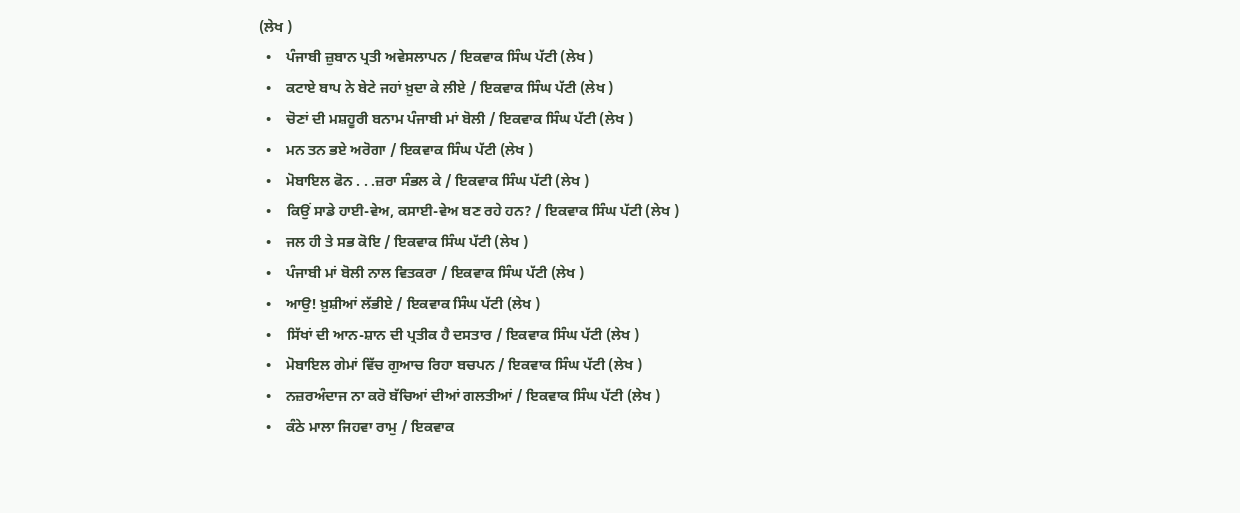(ਲੇਖ )
  •    ਪੰਜਾਬੀ ਜ਼ੁਬਾਨ ਪ੍ਰਤੀ ਅਵੇਸਲਾਪਨ / ਇਕਵਾਕ ਸਿੰਘ ਪੱਟੀ (ਲੇਖ )
  •    ਕਟਾਏ ਬਾਪ ਨੇ ਬੇਟੇ ਜਹਾਂ ਖ਼ੁਦਾ ਕੇ ਲੀਏ / ਇਕਵਾਕ ਸਿੰਘ ਪੱਟੀ (ਲੇਖ )
  •    ਚੋਣਾਂ ਦੀ ਮਸ਼ਹੂਰੀ ਬਨਾਮ ਪੰਜਾਬੀ ਮਾਂ ਬੋਲੀ / ਇਕਵਾਕ ਸਿੰਘ ਪੱਟੀ (ਲੇਖ )
  •    ਮਨ ਤਨ ਭਏ ਅਰੋਗਾ / ਇਕਵਾਕ ਸਿੰਘ ਪੱਟੀ (ਲੇਖ )
  •    ਮੋਬਾਇਲ ਫੋਨ . . .ਜ਼ਰਾ ਸੰਭਲ ਕੇ / ਇਕਵਾਕ ਸਿੰਘ ਪੱਟੀ (ਲੇਖ )
  •    ਕਿਉਂ ਸਾਡੇ ਹਾਈ-ਵੇਅ, ਕਸਾਈ-ਵੇਅ ਬਣ ਰਹੇ ਹਨ? / ਇਕਵਾਕ ਸਿੰਘ ਪੱਟੀ (ਲੇਖ )
  •    ਜਲ ਹੀ ਤੇ ਸਭ ਕੋਇ / ਇਕਵਾਕ ਸਿੰਘ ਪੱਟੀ (ਲੇਖ )
  •    ਪੰਜਾਬੀ ਮਾਂ ਬੋਲੀ ਨਾਲ ਵਿਤਕਰਾ / ਇਕਵਾਕ ਸਿੰਘ ਪੱਟੀ (ਲੇਖ )
  •    ਆਉ! ਖ਼ੁਸ਼ੀਆਂ ਲੱਭੀਏ / ਇਕਵਾਕ ਸਿੰਘ ਪੱਟੀ (ਲੇਖ )
  •    ਸਿੱਖਾਂ ਦੀ ਆਨ-ਸ਼ਾਨ ਦੀ ਪ੍ਰਤੀਕ ਹੈ ਦਸਤਾਰ / ਇਕਵਾਕ ਸਿੰਘ ਪੱਟੀ (ਲੇਖ )
  •    ਮੋਬਾਇਲ ਗੇਮਾਂ ਵਿੱਚ ਗੁਆਚ ਰਿਹਾ ਬਚਪਨ / ਇਕਵਾਕ ਸਿੰਘ ਪੱਟੀ (ਲੇਖ )
  •    ਨਜ਼ਰਅੰਦਾਜ ਨਾ ਕਰੋ ਬੱਚਿਆਂ ਦੀਆਂ ਗਲਤੀਆਂ / ਇਕਵਾਕ ਸਿੰਘ ਪੱਟੀ (ਲੇਖ )
  •    ਕੰਠੇ ਮਾਲਾ ਜਿਹਵਾ ਰਾਮੁ / ਇਕਵਾਕ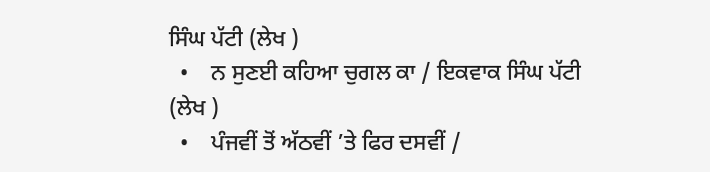ਸਿੰਘ ਪੱਟੀ (ਲੇਖ )
  •    ਨ ਸੁਣਈ ਕਹਿਆ ਚੁਗਲ ਕਾ / ਇਕਵਾਕ ਸਿੰਘ ਪੱਟੀ (ਲੇਖ )
  •    ਪੰਜਵੀਂ ਤੋਂ ਅੱਠਵੀਂ ’ਤੇ ਫਿਰ ਦਸਵੀਂ /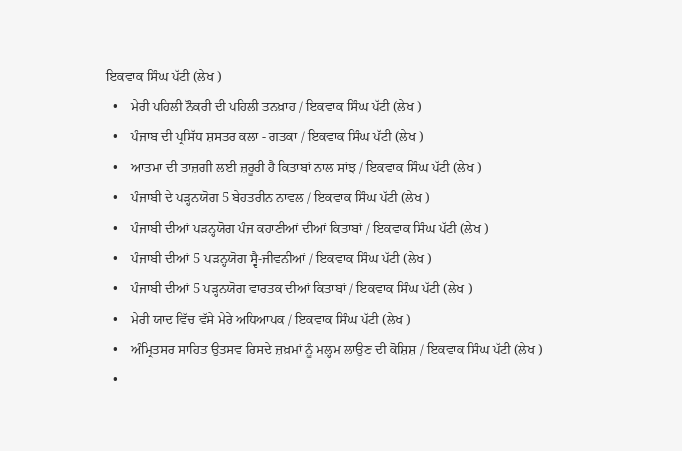ਇਕਵਾਕ ਸਿੰਘ ਪੱਟੀ (ਲੇਖ )
  •    ਮੇਰੀ ਪਹਿਲੀ ਨੌਕਰੀ ਦੀ ਪਹਿਲੀ ਤਨਖ਼ਾਹ / ਇਕਵਾਕ ਸਿੰਘ ਪੱਟੀ (ਲੇਖ )
  •    ਪੰਜਾਬ ਦੀ ਪ੍ਰਸਿੱਧ ਸ਼ਸਤਰ ਕਲਾ - ਗਤਕਾ / ਇਕਵਾਕ ਸਿੰਘ ਪੱਟੀ (ਲੇਖ )
  •    ਆਤਮਾ ਦੀ ਤਾਜ਼ਗੀ ਲਈ ਜ਼ਰੂਰੀ ਹੈ ਕਿਤਾਬਾਂ ਨਾਲ ਸਾਂਝ / ਇਕਵਾਕ ਸਿੰਘ ਪੱਟੀ (ਲੇਖ )
  •    ਪੰਜਾਬੀ ਦੇ ਪੜ੍ਹਨਯੋਗ 5 ਬੇਹਤਰੀਨ ਨਾਵਲ / ਇਕਵਾਕ ਸਿੰਘ ਪੱਟੀ (ਲੇਖ )
  •    ਪੰਜਾਬੀ ਦੀਆਂ ਪੜਨ੍ਹਯੋਗ ਪੰਜ ਕਹਾਣੀਆਂ ਦੀਆਂ ਕਿਤਾਬਾਂ / ਇਕਵਾਕ ਸਿੰਘ ਪੱਟੀ (ਲੇਖ )
  •    ਪੰਜਾਬੀ ਦੀਆਂ 5 ਪੜਨ੍ਹਯੋਗ ਸ੍ਵੈ-ਜੀਵਨੀਆਂ / ਇਕਵਾਕ ਸਿੰਘ ਪੱਟੀ (ਲੇਖ )
  •    ਪੰਜਾਬੀ ਦੀਆਂ 5 ਪੜ੍ਹਨਯੋਗ ਵਾਰਤਕ ਦੀਆਂ ਕਿਤਾਬਾਂ / ਇਕਵਾਕ ਸਿੰਘ ਪੱਟੀ (ਲੇਖ )
  •    ਮੇਰੀ ਯਾਦ ਵਿੱਚ ਵੱਸੇ ਮੇਰੇ ਅਧਿਆਪਕ / ਇਕਵਾਕ ਸਿੰਘ ਪੱਟੀ (ਲੇਖ )
  •    ਅੰਮ੍ਰਿਤਸਰ ਸਾਹਿਤ ਉਤਸਵ ਰਿਸਦੇ ਜ਼ਖ਼ਮਾਂ ਨੂੰ ਮਲ੍ਹਮ ਲਾਉਣ ਦੀ ਕੋਸ਼ਿਸ਼ / ਇਕਵਾਕ ਸਿੰਘ ਪੱਟੀ (ਲੇਖ )
  •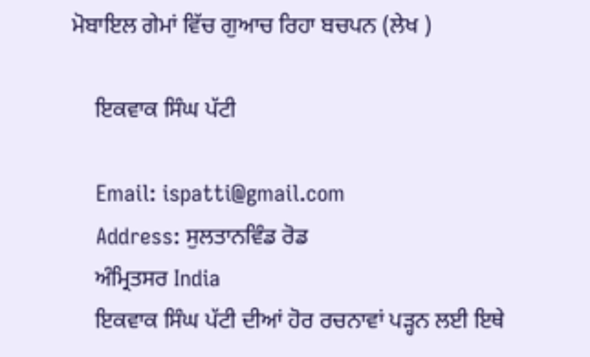ਮੋਬਾਇਲ ਗੇਮਾਂ ਵਿੱਚ ਗੁਆਚ ਰਿਹਾ ਬਚਪਨ (ਲੇਖ )

    ਇਕਵਾਕ ਸਿੰਘ ਪੱਟੀ

    Email: ispatti@gmail.com
    Address: ਸੁਲਤਾਨਵਿੰਡ ਰੋਡ
    ਅੰਮ੍ਰਿਤਸਰ India
    ਇਕਵਾਕ ਸਿੰਘ ਪੱਟੀ ਦੀਆਂ ਹੋਰ ਰਚਨਾਵਾਂ ਪੜ੍ਹਨ ਲਈ ਇਥੇ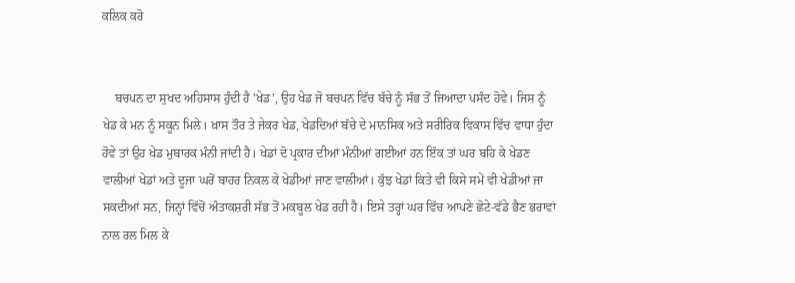ਕਲਿਕ ਕਰੋ


    ਬਚਪਨ ਦਾ ਸੁਖਦ ਅਹਿਸਾਸ ਹੁੰਦੀ ਹੈ 'ਖੇਡ', ਉਹ ਖੇਡ ਜੋ ਬਚਪਨ ਵਿੱਚ ਬੱਚੇ ਨੂੰ ਸੱਭ ਤੋਂ ਜਿਆਦਾ ਪਸੰਦ ਹੋਵੇ। ਜਿਸ ਨੂੰ ਖੇਡ ਕੇ ਮਨ ਨੂੰ ਸਕੂਨ ਮਿਲੇ। ਖ਼ਾਸ ਤੌਰ ਤੇ ਜੇਕਰ ਖੇਡ, ਖੇਡਦਿਆਂ ਬੱਚੇ ਦੇ ਮਾਨਸਿਕ ਅਤੇ ਸਰੀਰਿਕ ਵਿਕਾਸ ਵਿੱਚ ਵਾਧਾ ਹੁੰਦਾ ਹੋਵੇ ਤਾਂ ਉਹ ਖੇਡ ਮੁਬਾਰਕ ਮੰਨੀ ਜਾਂਦੀ ਹੈ। ਖੇਡਾਂ ਦੋ ਪ੍ਰਕਾਰ ਦੀਆਂ ਮੰਨੀਆਂ ਗਈਆਂ ਹਨ ਇੱਕ ਤਾਂ ਘਰ ਬਹਿ ਕੇ ਖੇਡਣ ਵਾਲੀਆਂ ਖੇਡਾਂ ਅਤੇ ਦੂਜਾ ਘਰੋਂ ਬਾਹਰ ਨਿਕਲ ਕੇ ਖੇਡੀਆਂ ਜਾਣ ਵਾਲੀਆਂ। ਕੁੱਝ ਖੇਡਾਂ ਕਿਤੇ ਵੀ ਕਿਸੇ ਸਮੇਂ ਵੀ ਖੇਡੀਆਂ ਜਾ ਸਕਦੀਆਂ ਸਨ, ਜਿਨ੍ਹਾਂ ਵਿੱਚੋਂ ਅੰਤਾਕਸ਼ਰੀ ਸੱਭ ਤੋਂ ਮਕਬੂਲ ਖੇਡ ਰਹੀ ਹੈ। ਇਸੇ ਤਰ੍ਹਾਂ ਘਰ ਵਿੱਚ ਆਪਣੇ ਛੋਟੇ-ਵੱਡੇ ਭੈਣ ਭਰਾਵਾਂ ਨਾਲ ਰਲ ਮਿਲ ਕੇ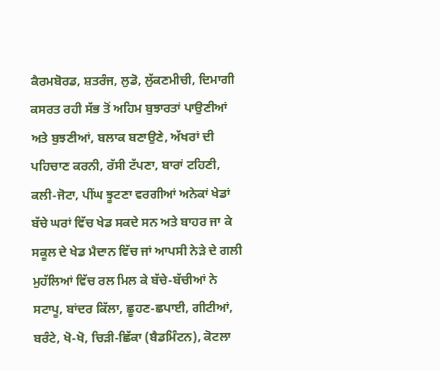ਕੈਰਮਬੋਰਡ, ਸ਼ਤਰੰਜ, ਲੁਡੋ, ਲੁੱਕਣਮੀਚੀ, ਦਿਮਾਗੀ ਕਸਰਤ ਰਹੀ ਸੱਭ ਤੋਂ ਅਹਿਮ ਬੁਝਾਰਤਾਂ ਪਾਉਣੀਆਂ ਅਤੇ ਬੁਝਣੀਆਂ, ਬਲਾਕ ਬਣਾਉਣੇ, ਅੱਖਰਾਂ ਦੀ ਪਹਿਚਾਣ ਕਰਨੀ, ਰੱਸੀ ਟੱਪਣਾ, ਬਾਰਾਂ ਟਹਿਣੀ, ਕਲੀ-ਜੋਟਾ, ਪੀਂਘ ਝੂਟਣਾ ਵਰਗੀਆਂ ਅਨੇਕਾਂ ਖੇਡਾਂ ਬੱਚੇ ਘਰਾਂ ਵਿੱਚ ਖੇਡ ਸਕਦੇ ਸਨ ਅਤੇ ਬਾਹਰ ਜਾ ਕੇ ਸਕੂਲ ਦੇ ਖੇਡ ਮੈਦਾਨ ਵਿੱਚ ਜਾਂ ਆਪਸੀ ਨੇੜੇ ਦੇ ਗਲੀ ਮੁਹੱਲਿਆਂ ਵਿੱਚ ਰਲ ਮਿਲ ਕੇ ਬੱਚੇ-ਬੱਚੀਆਂ ਨੇ ਸਟਾਪੂ, ਬਾਂਦਰ ਕਿੱਲਾ, ਛੂਹਣ-ਛਪਾਈ, ਗੀਟੀਆਂ, ਬਰੰਟੇ, ਖੋ-ਖੋ, ਚਿੜੀ-ਛਿੱਕਾ (ਬੈਡਮਿੰਟਨ), ਕੋਟਲਾ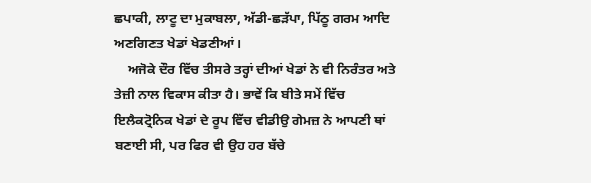ਛਪਾਕੀ, ਲਾਟੂ ਦਾ ਮੁਕਾਬਲਾ, ਅੱਡੀ-ਛੜੱਪਾ, ਪਿੱਠੂ ਗਰਮ ਆਦਿ ਅਣਗਿਣਤ ਖੇਡਾਂ ਖੇਡਣੀਆਂ।
    ਅਜੋਕੇ ਦੌਰ ਵਿੱਚ ਤੀਸਰੇ ਤਰ੍ਹਾਂ ਦੀਆਂ ਖੇਡਾਂ ਨੇ ਵੀ ਨਿਰੰਤਰ ਅਤੇ ਤੇਜ਼ੀ ਨਾਲ ਵਿਕਾਸ ਕੀਤਾ ਹੈ। ਭਾਵੇਂ ਕਿ ਬੀਤੇ ਸਮੇਂ ਵਿੱਚ ਇਲੈਕਟ੍ਰੋਨਿਕ ਖੇਡਾਂ ਦੇ ਰੂਪ ਵਿੱਚ ਵੀਡੀਉ ਗੇਮਜ਼ ਨੇ ਆਪਣੀ ਥਾਂ ਬਣਾਈ ਸੀ, ਪਰ ਫਿਰ ਵੀ ਉਹ ਹਰ ਬੱਚੇ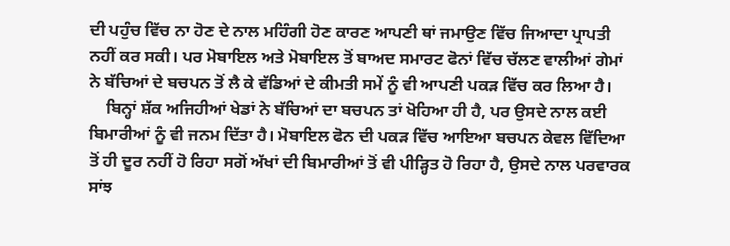ਦੀ ਪਹੁੰਚ ਵਿੱਚ ਨਾ ਹੋਣ ਦੇ ਨਾਲ ਮਹਿੰਗੀ ਹੋਣ ਕਾਰਣ ਆਪਣੀ ਥਾਂ ਜਮਾਉਣ ਵਿੱਚ ਜਿਆਦਾ ਪ੍ਰਾਪਤੀ ਨਹੀਂ ਕਰ ਸਕੀ। ਪਰ ਮੋਬਾਇਲ ਅਤੇ ਮੋਬਾਇਲ ਤੋਂ ਬਾਅਦ ਸਮਾਰਟ ਫੋਨਾਂ ਵਿੱਚ ਚੱਲਣ ਵਾਲੀਆਂ ਗੇਮਾਂ ਨੇ ਬੱਚਿਆਂ ਦੇ ਬਚਪਨ ਤੋਂ ਲੈ ਕੇ ਵੱਡਿਆਂ ਦੇ ਕੀਮਤੀ ਸਮੇਂ ਨੂੰ ਵੀ ਆਪਣੀ ਪਕੜ ਵਿੱਚ ਕਰ ਲਿਆ ਹੈ।
    ਬਿਨ੍ਹਾਂ ਸ਼ੱਕ ਅਜਿਹੀਆਂ ਖੇਡਾਂ ਨੇ ਬੱਚਿਆਂ ਦਾ ਬਚਪਨ ਤਾਂ ਖੋਹਿਆ ਹੀ ਹੈ, ਪਰ ਉਸਦੇ ਨਾਲ ਕਈ ਬਿਮਾਰੀਆਂ ਨੂੰ ਵੀ ਜਨਮ ਦਿੱਤਾ ਹੈ। ਮੋਬਾਇਲ ਫੋਨ ਦੀ ਪਕੜ ਵਿੱਚ ਆਇਆ ਬਚਪਨ ਕੇਵਲ ਵਿੱਦਿਆ ਤੋਂ ਹੀ ਦੂਰ ਨਹੀਂ ਹੋ ਰਿਹਾ ਸਗੋਂ ਅੱਖਾਂ ਦੀ ਬਿਮਾਰੀਆਂ ਤੋਂ ਵੀ ਪੀੜ੍ਹਿਤ ਹੋ ਰਿਹਾ ਹੈ, ਉਸਦੇ ਨਾਲ ਪਰਵਾਰਕ ਸਾਂਝ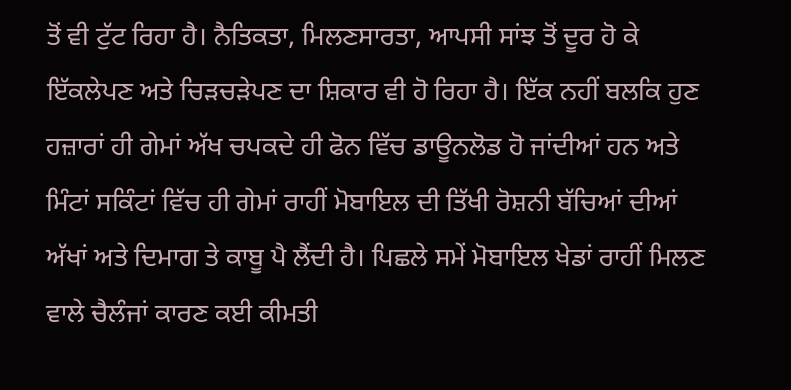ਤੋਂ ਵੀ ਟੁੱਟ ਰਿਹਾ ਹੈ। ਨੈਤਿਕਤਾ, ਮਿਲਣਸਾਰਤਾ, ਆਪਸੀ ਸਾਂਝ ਤੋਂ ਦੂਰ ਹੋ ਕੇ ਇੱਕਲੇਪਣ ਅਤੇ ਚਿੜਚੜੇਪਣ ਦਾ ਸ਼ਿਕਾਰ ਵੀ ਹੋ ਰਿਹਾ ਹੈ। ਇੱਕ ਨਹੀਂ ਬਲਕਿ ਹੁਣ ਹਜ਼ਾਰਾਂ ਹੀ ਗੇਮਾਂ ਅੱਖ ਚਪਕਦੇ ਹੀ ਫੋਨ ਵਿੱਚ ਡਾਊਨਲੋਡ ਹੋ ਜਾਂਦੀਆਂ ਹਨ ਅਤੇ ਮਿੰਟਾਂ ਸਕਿੰਟਾਂ ਵਿੱਚ ਹੀ ਗੇਮਾਂ ਰਾਹੀਂ ਮੋਬਾਇਲ ਦੀ ਤਿੱਖੀ ਰੋਸ਼ਨੀ ਬੱਚਿਆਂ ਦੀਆਂ ਅੱਖਾਂ ਅਤੇ ਦਿਮਾਗ ਤੇ ਕਾਬੂ ਪੈ ਲੈਂਦੀ ਹੈ। ਪਿਛਲੇ ਸਮੇਂ ਮੋਬਾਇਲ ਖੇਡਾਂ ਰਾਹੀਂ ਮਿਲਣ ਵਾਲੇ ਚੈਲੰਜਾਂ ਕਾਰਣ ਕਈ ਕੀਮਤੀ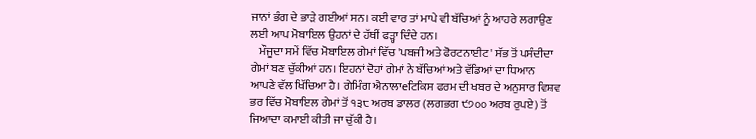ਜਾਨਾਂ ਭੰਗ ਦੇ ਭਾੜੇ ਗਈਆਂ ਸਨ। ਕਈ ਵਾਰ ਤਾਂ ਮਾਪੇ ਵੀ ਬੱਚਿਆਂ ਨੂੰ ਆਹਰੇ ਲਗਾਉਣ ਲਈ ਆਪ ਮੋਬਾਇਲ ਉਹਨਾਂ ਦੇ ਹੱਥੀਂ ਫੜ੍ਹਾ ਦਿੰਦੇ ਹਨ।
    ਮੌਜੂਦਾ ਸਮੇਂ ਵਿੱਚ ਮੋਬਾਇਲ ਗੇਮਾਂ ਵਿੱਚ 'ਪਬਜੀ ਅਤੇ ਫੋਰਟਨਾਈਟ' ਸੱਭ ਤੋਂ ਪਸੰਦੀਦਾ ਗੇਮਾਂ ਬਣ ਚੁੱਕੀਆਂ ਹਨ। ਇਹਨਾਂ ਦੋਹਾਂ ਗੇਮਾਂ ਨੇ ਬੱਚਿਆਂ ਅਤੇ ਵੱਡਿਆਂ ਦਾ ਧਿਆਨ ਆਪਣੇ ਵੱਲ ਖਿੱਚਿਆ ਹੈ। ਗੇਮਿੰਗ ਐਨਾਲਾeਟਿਕਿਸ ਫਰਮ ਦੀ ਖਬਰ ਦੇ ਅਨੁਸਾਰ ਵਿਸ਼ਵ ਭਰ ਵਿੱਚ ਮੋਬਾਇਲ ਗੇਮਾਂ ਤੋਂ ੧੩੮ ਅਰਬ ਡਾਲਰ (ਲਗਭਗ ੯੭੦੦ ਅਰਬ ਰੁਪਏ) ਤੋਂ ਜਿਆਦਾ ਕਮਾਈ ਕੀਤੀ ਜਾ ਚੁੱਕੀ ਹੈ।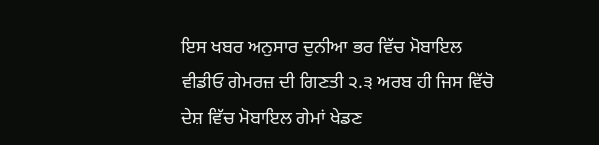ਇਸ ਖਬਰ ਅਨੁਸਾਰ ਦੁਨੀਆ ਭਰ ਵਿੱਚ ਮੋਬਾਇਲ ਵੀਡੀਓ ਗੇਮਰਜ਼ ਦੀ ਗਿਣਤੀ ੨.੩ ਅਰਬ ਹੀ ਜਿਸ ਵਿੱਚੋ ਦੇਸ਼ ਵਿੱਚ ਮੋਬਾਇਲ ਗੇਮਾਂ ਖੇਡਣ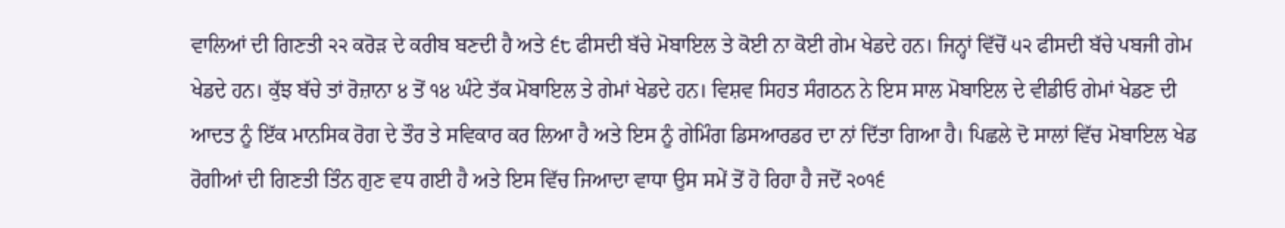ਵਾਲਿਆਂ ਦੀ ਗਿਣਤੀ ੨੨ ਕਰੋੜ ਦੇ ਕਰੀਬ ਬਣਦੀ ਹੈ ਅਤੇ ੬੮ ਫੀਸਦੀ ਬੱਚੇ ਮੋਬਾਇਲ ਤੇ ਕੋਈ ਨਾ ਕੋਈ ਗੇਮ ਖੇਡਦੇ ਹਨ। ਜਿਨ੍ਹਾਂ ਵਿੱਚੋਂ ੫੨ ਫੀਸਦੀ ਬੱਚੇ ਪਬਜੀ ਗੇਮ ਖੇਡਦੇ ਹਨ। ਕੁੱਝ ਬੱਚੇ ਤਾਂ ਰੋਜ਼ਾਨਾ ੪ ਤੋਂ ੧੪ ਘੰਟੇ ਤੱਕ ਮੋਬਾਇਲ ਤੇ ਗੇਮਾਂ ਖੇਡਦੇ ਹਨ। ਵਿਸ਼ਵ ਸਿਹਤ ਸੰਗਠਨ ਨੇ ਇਸ ਸਾਲ ਮੋਬਾਇਲ ਦੇ ਵੀਡੀਓ ਗੇਮਾਂ ਖੇਡਣ ਦੀ ਆਦਤ ਨੂੰ ਇੱਕ ਮਾਨਸਿਕ ਰੋਗ ਦੇ ਤੌਰ ਤੇ ਸਵਿਕਾਰ ਕਰ ਲਿਆ ਹੈ ਅਤੇ ਇਸ ਨੂੰ ਗੇਮਿੰਗ ਡਿਸਆਰਡਰ ਦਾ ਨਾਂ ਦਿੱਤਾ ਗਿਆ ਹੈ। ਪਿਛਲੇ ਦੋ ਸਾਲਾਂ ਵਿੱਚ ਮੋਬਾਇਲ ਖੇਡ ਰੋਗੀਆਂ ਦੀ ਗਿਣਤੀ ਤਿੰਨ ਗੁਣ ਵਧ ਗਈ ਹੈ ਅਤੇ ਇਸ ਵਿੱਚ ਜਿਆਦਾ ਵਾਧਾ ਉਸ ਸਮੇਂ ਤੋਂ ਹੋ ਰਿਹਾ ਹੈ ਜਦੋਂ ੨੦੧੬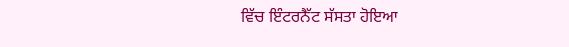ਵਿੱਚ ਇੰਟਰਨੈੱਟ ਸੱਸਤਾ ਹੋਇਆ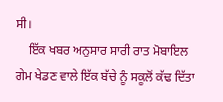ਸੀ।
    ਇੱਕ ਖਬਰ ਅਨੁਸਾਰ ਸਾਰੀ ਰਾਤ ਮੋਬਾਇਲ ਗੇਮ ਖੇਡਣ ਵਾਲੇ ਇੱਕ ਬੱਚੇ ਨੂੰ ਸਕੂਲੋਂ ਕੱਢ ਦਿੱਤਾ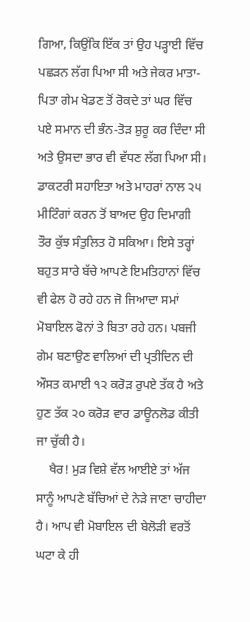ਗਿਆ, ਕਿਉਂਕਿ ਇੱਕ ਤਾਂ ਉਹ ਪੜ੍ਹਾਈ ਵਿੱਚ ਪਛੜਨ ਲੱਗ ਪਿਆ ਸੀ ਅਤੇ ਜੇਕਰ ਮਾਤਾ-ਪਿਤਾ ਗੇਮ ਖੇਡਣ ਤੋਂ ਰੋਕਦੇ ਤਾਂ ਘਰ ਵਿੱਚ ਪਏ ਸਮਾਨ ਦੀ ਭੰਨ-ਤੋੜ ਸ਼ੁਰੂ ਕਰ ਦਿੰਦਾ ਸੀ ਅਤੇ ਉਸਦਾ ਭਾਰ ਵੀ ਵੱਧਣ ਲੱਗ ਪਿਆ ਸੀ। ਡਾਕਟਰੀ ਸਹਾਇਤਾ ਅਤੇ ਮਾਹਰਾਂ ਨਾਲ ੨੫ ਮੀਟਿੰਗਾਂ ਕਰਨ ਤੋਂ ਬਾਅਦ ਉਹ ਦਿਮਾਗੀ ਤੌਰ ਕੁੱਝ ਸੰਤੁਲਿਤ ਹੋ ਸਕਿਆ। ਇਸੇ ਤਰ੍ਹਾਂ ਬਹੁਤ ਸਾਰੇ ਬੱਚੇ ਆਪਣੇ ਇਮਤਿਹਾਨਾਂ ਵਿੱਚ ਵੀ ਫੇਲ ਹੋ ਰਹੇ ਹਨ ਜੋ ਜਿਆਦਾ ਸਮਾਂ ਮੋਬਾਇਲ ਫੋਨਾਂ ਤੇ ਬਿਤਾ ਰਹੇ ਹਨ। ਪਬਜੀ ਗੇਮ ਬਣਾਉਣ ਵਾਲਿਆਂ ਦੀ ਪ੍ਰਤੀਦਿਨ ਦੀ ਔਸਤ ਕਮਾਈ ੧੨ ਕਰੋੜ ਰੁਪਏ ਤੱਕ ਹੈ ਅਤੇ ਹੁਣ ਤੱਕ ੨੦ ਕਰੋੜ ਵਾਰ ਡਾਊਨਲੋਡ ਕੀਤੀ ਜਾ ਚੁੱਕੀ ਹੈ।
    ਖੈਰ! ਮੁੜ ਵਿਸ਼ੇ ਵੱਲ ਆਈਏ ਤਾਂ ਅੱਜ ਸਾਨੂੰ ਆਪਣੇ ਬੱਚਿਆਂ ਦੇ ਨੇੜੇ ਜਾਣਾ ਚਾਹੀਦਾ ਹੈ। ਆਪ ਵੀ ਮੋਬਾਇਲ ਦੀ ਬੇਲੋੜੀ ਵਰਤੋਂ ਘਟਾ ਕੇ ਹੀ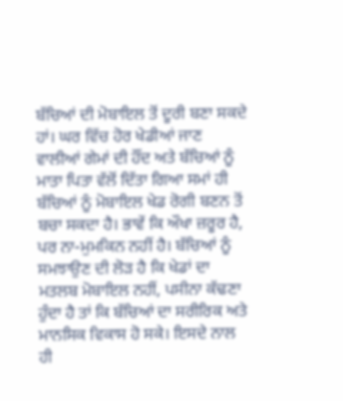ਬੱਚਿਆਂ ਦੀ ਮੋਬਾਇਲ ਤੋਂ ਦੂਰੀ ਬਣਾ ਸਕਦੇ ਹਾਂ। ਘਰ ਵਿੱਚ ਹੋਰ ਖੇਡੀਆਂ ਜਾਣ ਵਾਲੀਆਂ ਗੇਮਾਂ ਦੀ ਹੌਂਦ ਅਤੇ ਬੱਚਿਆਂ ਨੂੰ ਮਾਤਾ ਪਿਤਾ ਵੱਲੋਂ ਦਿੱਤਾ ਗਿਆ ਸਮਾਂ ਹੀ ਬੱਚਿਆਂ ਨੂੰ ਮੋਬਾਇਲ ਖੇਡ ਰੋਗੀ ਬਣਨ ਤੋਂ ਬਚਾ ਸਕਦਾ ਹੈ। ਭਾਵੇਂ ਕਿ ਔਖਾ ਜ਼ਰੂਰ ਹੈ, ਪਰ ਨਾ-ਮੁਮਕਿਨ ਨਹੀਂ ਹੈ। ਬੱਚਿਆਂ ਨੂੰ ਸਮਝਾਉਣ ਦੀ ਲੋੜ ਹੈ ਕਿ ਖੇਡਾਂ ਦਾ ਮਤਲਬ ਮੋਬਾਇਲ ਨਹੀਂ, ਪਸੀਨਾ ਕੱਢਣਾ ਹੁੰਦਾ ਹੈ ਤਾਂ ਕਿ ਬੱਚਿਆਂ ਦਾ ਸਰੀਰਿਕ ਅਤੇ ਮਾਨਸਿਕ ਵਿਕਾਸ ਹੋ ਸਕੇ। ਇਸਦੇ ਨਾਲ ਹੀ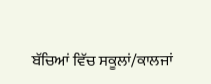ਬੱਚਿਆਂ ਵਿੱਚ ਸਕੂਲਾਂ/ਕਾਲਜਾਂ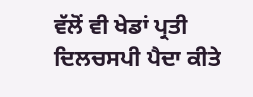ਵੱਲੋਂ ਵੀ ਖੇਡਾਂ ਪ੍ਰਤੀ ਦਿਲਚਸਪੀ ਪੈਦਾ ਕੀਤੇ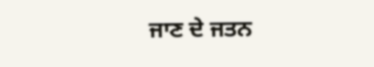ਜਾਣ ਦੇ ਜਤਨ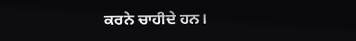ਕਰਨੇ ਚਾਹੀਦੇ ਹਨ।